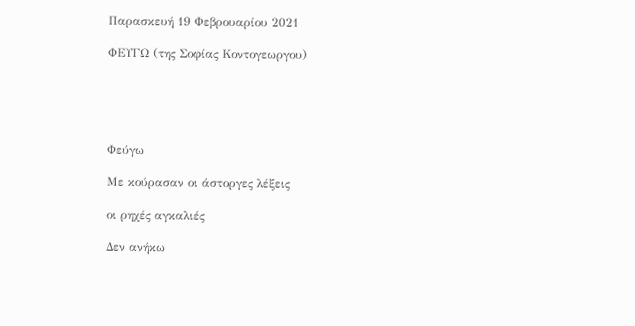Παρασκευή 19 Φεβρουαρίου 2021

ΦΕΥΓΩ (της Σοφίας Κοντογεωργου)





Φεύγω

Με κούρασαν οι άστοργες λέξεις

οι ρηχές αγκαλιές

Δεν ανήκω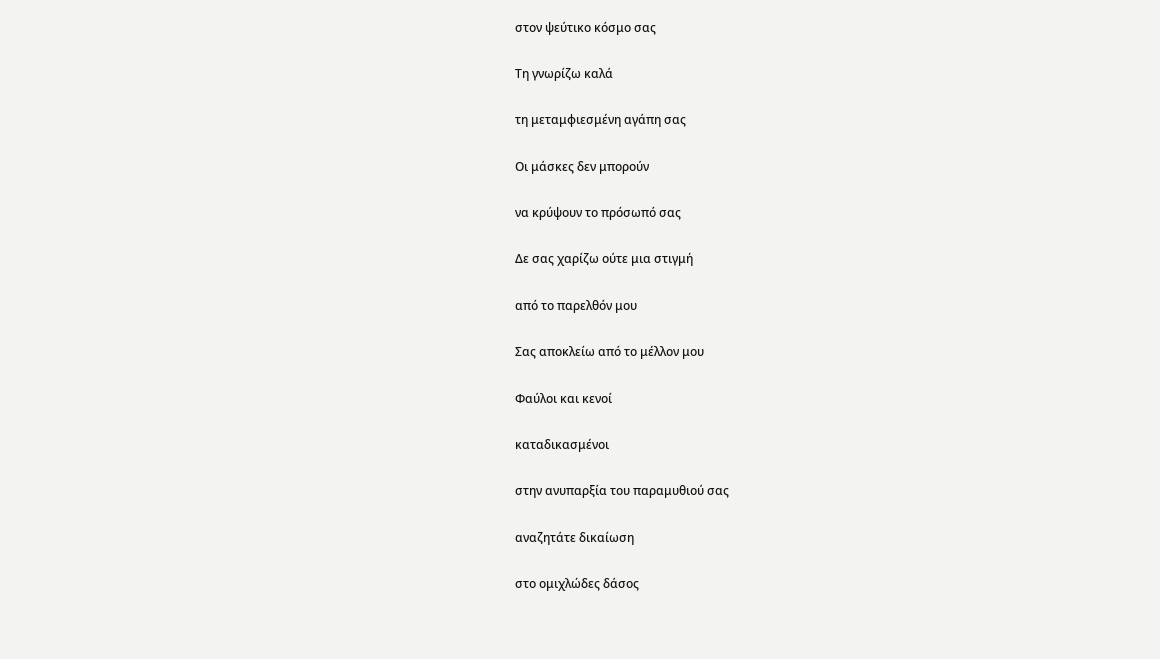στον ψεύτικο κόσμο σας

Τη γνωρίζω καλά

τη μεταμφιεσμένη αγάπη σας

Οι μάσκες δεν μπορούν

να κρύψουν το πρόσωπό σας

Δε σας χαρίζω ούτε μια στιγμή

από το παρελθόν μου

Σας αποκλείω από το μέλλον μου

Φαύλοι και κενοί

καταδικασμένοι

στην ανυπαρξία του παραμυθιού σας

αναζητάτε δικαίωση

στο ομιχλώδες δάσος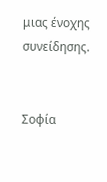μιας ένοχης συνείδησης.


Σοφία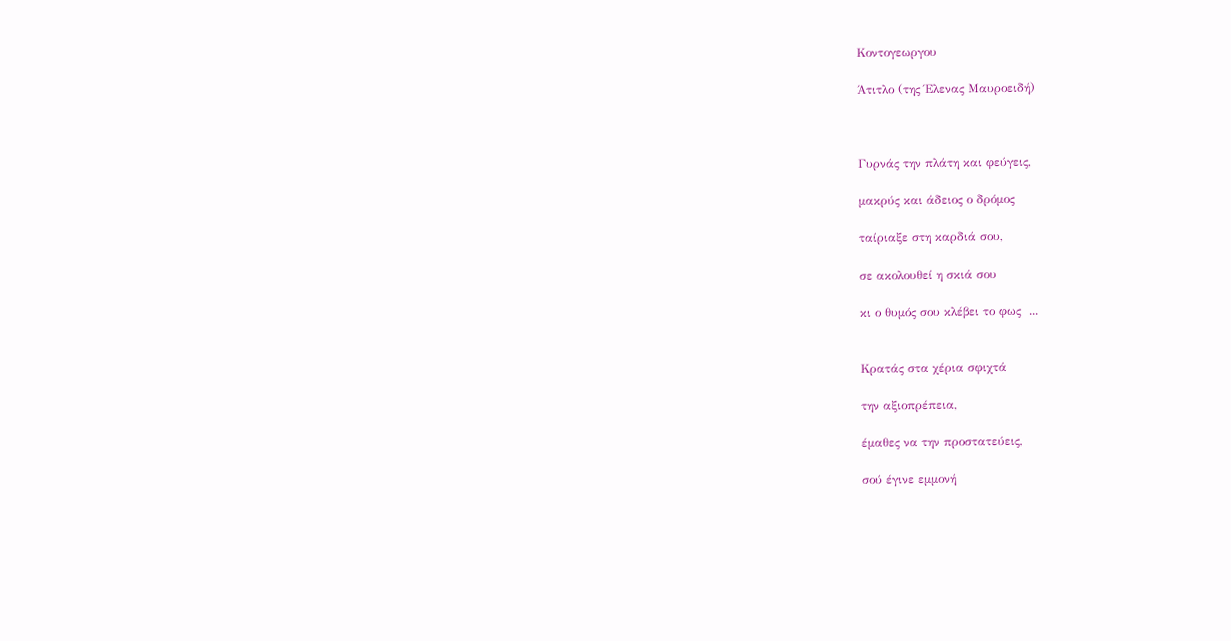Κοντογεωργου

Άτιτλο (της Έλενας Μαυροειδή)



Γυρνάς την πλάτη και φεύγεις,

μακρύς και άδειος ο δρόμος

ταίριαξε στη καρδιά σου,

σε ακολουθεί η σκιά σου

κι ο θυμός σου κλέβει το φως  ...


Κρατάς στα χέρια σφιχτά

την αξιοπρέπεια,

έμαθες να την προστατεύεις,

σού έγινε εμμονή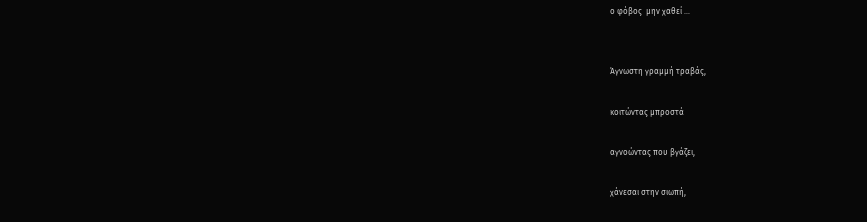ο φόβος  μην χαθεί ...


Άγνωστη γραμμή τραβάς,

κοιτώντας μπροστά

αγνοώντας που βγάζει,

χάνεσαι στην σιωπή,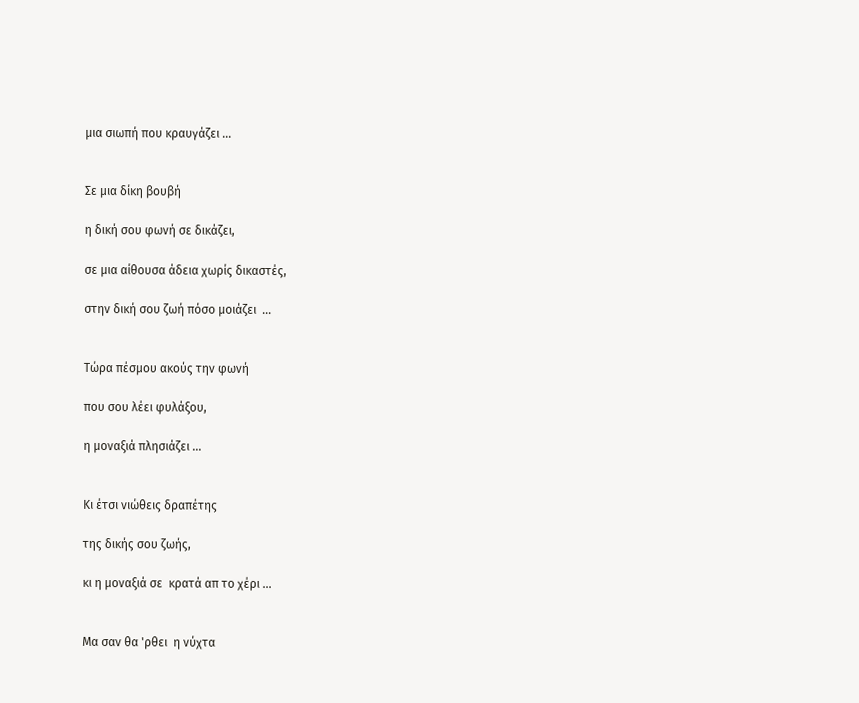μια σιωπή που κραυγάζει ...


Σε μια δίκη βουβή

η δική σου φωνή σε δικάζει,

σε μια αίθουσα άδεια χωρίς δικαστές,

στην δική σου ζωή πόσο μοιάζει  ...


Τώρα πέσμου ακούς την φωνή

που σου λέει φυλάξου,

η μοναξιά πλησιάζει ...


Κι έτσι νιώθεις δραπέτης

της δικής σου ζωής,

κι η μοναξιά σε  κρατά απ το χέρι ...


Μα σαν θα 'ρθει  η νύχτα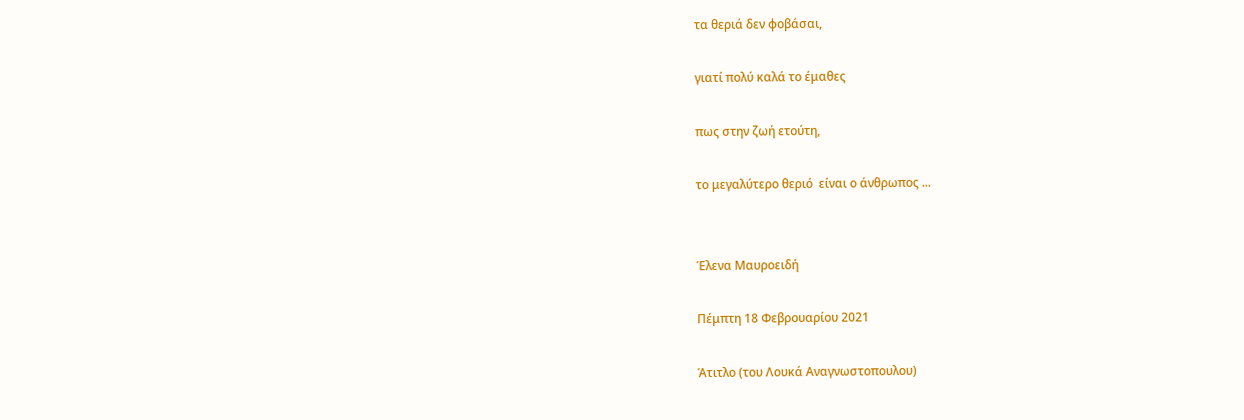τα θεριά δεν φοβάσαι,

γιατί πολύ καλά το έμαθες

πως στην ζωή ετούτη,

το μεγαλύτερο θεριό  είναι ο άνθρωπος ...


Έλενα Μαυροειδή

Πέμπτη 18 Φεβρουαρίου 2021

Άτιτλο (του Λουκά Αναγνωστοπουλου)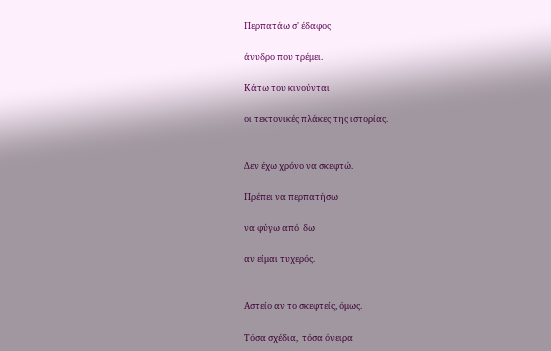Περπατάω σ' έδαφος

άνυδρο που τρέμει.

Κάτω του κινούνται

οι τεκτονικές πλάκες της ιστορίας.


Δεν έχω χρόνο να σκεφτώ.

Πρέπει να περπατήσω

να φύγω από  δω

αν είμαι τυχερός.


Αστείο αν το σκεφτείς, όμως.

Τόσα σχέδια,  τόσα όνειρα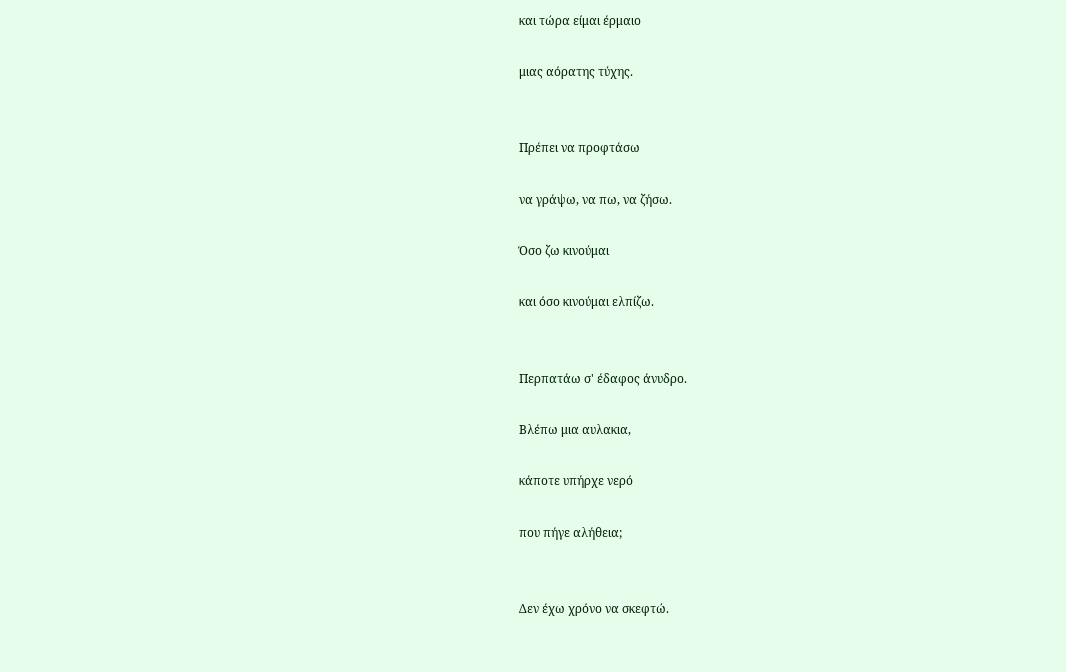και τώρα είμαι έρμαιο

μιας αόρατης τύχης.


Πρέπει να προφτάσω

να γράψω, να πω, να ζήσω.

Όσο ζω κινούμαι

και όσο κινούμαι ελπίζω.


Περπατάω σ' έδαφος άνυδρο.

Βλέπω μια αυλακια,

κάποτε υπήρχε νερό

που πήγε αλήθεια;


Δεν έχω χρόνο να σκεφτώ.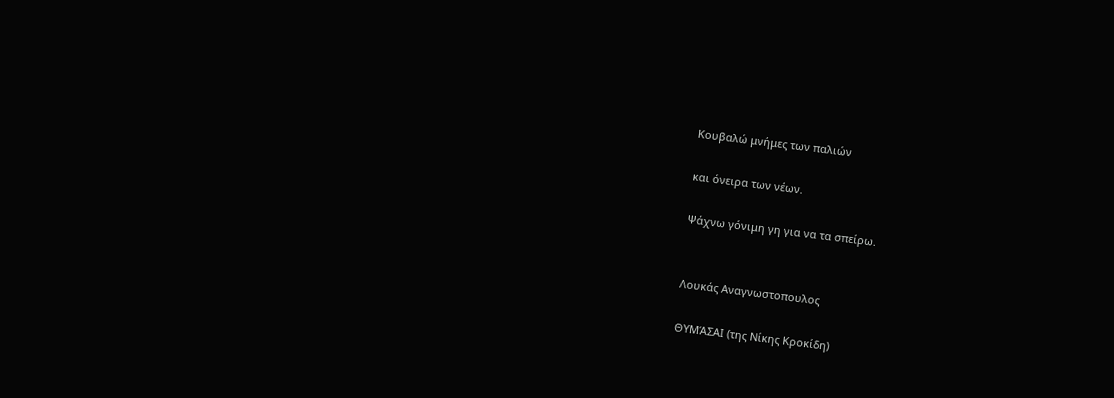Κουβαλώ μνήμες των παλιών

και όνειρα των νέων.

Ψάχνω γόνιμη γη για να τα σπείρω.


Λουκάς Αναγνωστοπουλος

ΘΥΜΆΣΑΙ (της Νίκης Κροκίδη)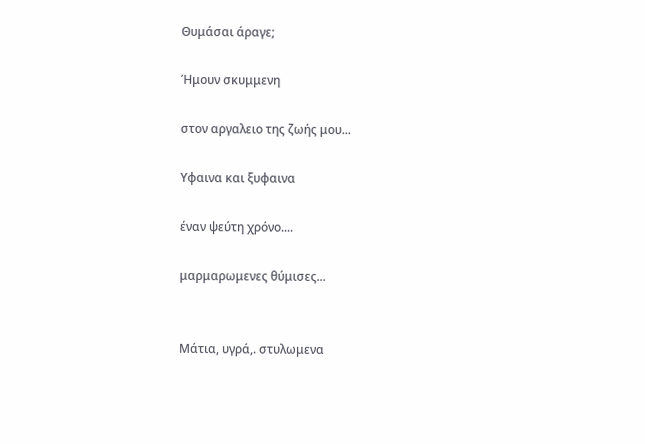Θυμάσαι άραγε;

Ήμουν σκυμμενη

στον αργαλειο της ζωής μου...

Υφαινα και ξυφαινα

έναν ψεύτη χρόνο....

μαρμαρωμενες θύμισες...


Μάτια, υγρά,. στυλωμενα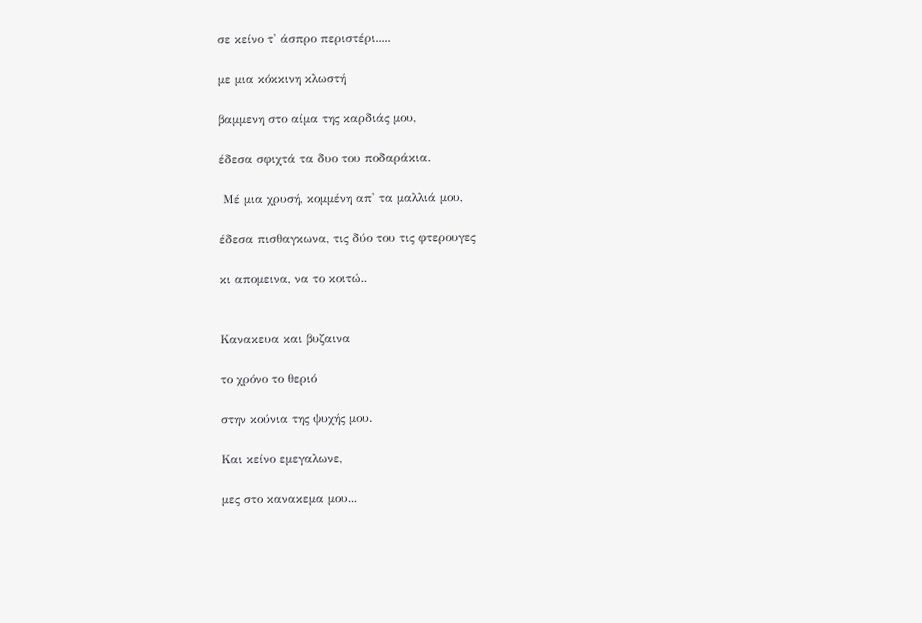σε κείνο τ' άσπρο περιστέρι.....

με μια κόκκινη κλωστή

βαμμενη στο αίμα της καρδιάς μου,

έδεσα σφιχτά τα δυο του ποδαράκια.

 Μέ μια χρυσή, κομμένη απ' τα μαλλιά μου,

έδεσα πισθαγκωνα, τις δύο του τις φτερουγες

κι απομεινα, να το κοιτώ..


Κανακευα και βυζαινα

το χρόνο το θεριό

στην κούνια της ψυχής μου.

Και κείνο εμεγαλωνε,

μες στο κανακεμα μου...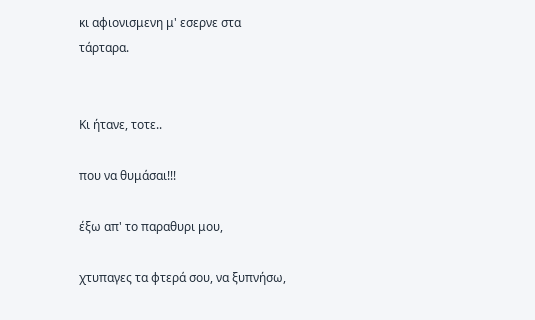κι αφιονισμενη μ' εσερνε στα τάρταρα.


Κι ήτανε, τοτε..

που να θυμάσαι!!!

έξω απ' το παραθυρι μου,

χτυπαγες τα φτερά σου, να ξυπνήσω,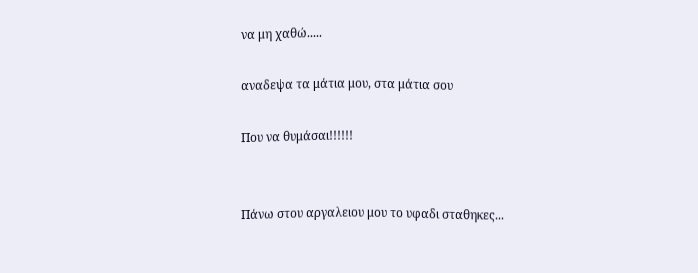να μη χαθώ.....

αναδεψα τα μάτια μου, στα μάτια σου

Που να θυμάσαι!!!!!!


Πάνω στου αργαλειου μου το υφαδι σταθηκες...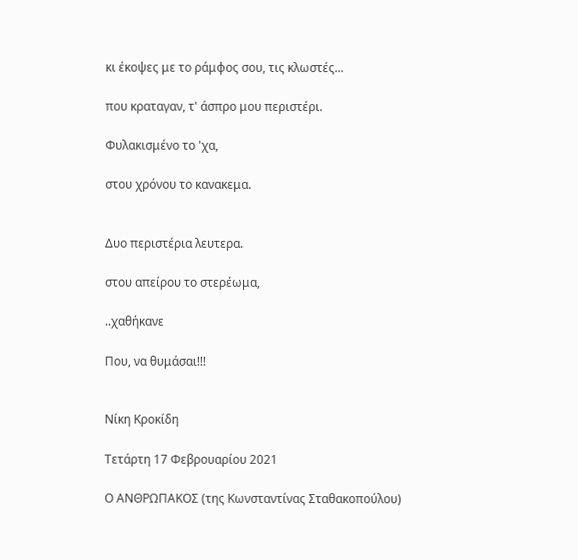κι έκοψες με το ράμφος σου, τις κλωστές...

που κραταγαν, τ' άσπρο μου περιστέρι.

Φυλακισμένο το 'χα,

στου χρόνου το κανακεμα.


Δυο περιστέρια λευτερα.

στου απείρου το στερέωμα,

..χαθήκανε

Που, να θυμάσαι!!!


Νίκη Κροκίδη

Τετάρτη 17 Φεβρουαρίου 2021

Ο ΑΝΘΡΩΠΑΚΟΣ (της Κωνσταντίνας Σταθακοπούλου)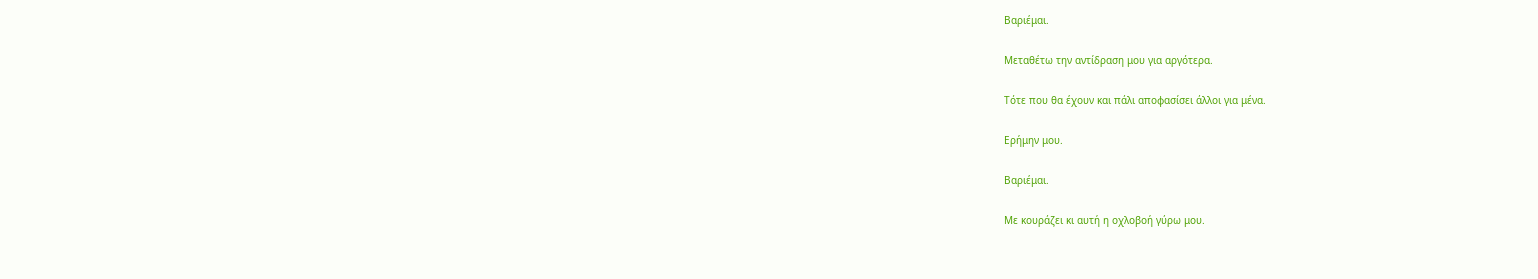Βαριέμαι.

Μεταθέτω την αντίδραση μου για αργότερα.

Τότε που θα έχουν και πάλι αποφασίσει άλλοι για μένα.

Ερήμην μου.

Βαριέμαι.

Με κουράζει κι αυτή η οχλοβοή γύρω μου.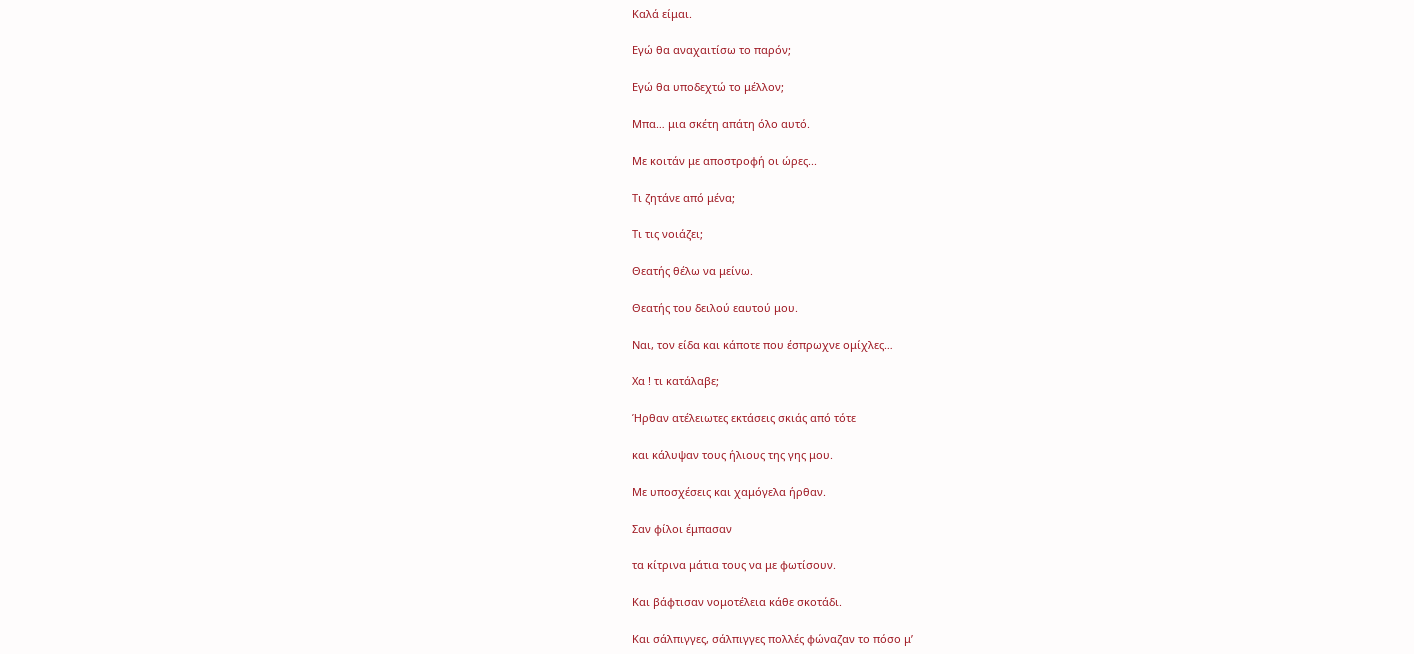Καλά είμαι.

Εγώ θα αναχαιτίσω το παρόν;

Εγώ θα υποδεχτώ το μέλλον;

Μπα… μια σκέτη απάτη όλο αυτό.

Με κοιτάν με αποστροφή οι ώρες...

Τι ζητάνε από μένα;

Τι τις νοιάζει;

Θεατής θέλω να μείνω.

Θεατής του δειλού εαυτού μου.

Ναι, τον είδα και κάποτε που έσπρωχνε ομίχλες…

Χα ! τι κατάλαβε;

Ήρθαν ατέλειωτες εκτάσεις σκιάς από τότε

και κάλυψαν τους ήλιους της γης μου.

Με υποσχέσεις και χαμόγελα ήρθαν.

Σαν φίλοι έμπασαν

τα κίτρινα μάτια τους να με φωτίσουν.

Και βάφτισαν νομοτέλεια κάθε σκοτάδι.

Και σάλπιγγες, σάλπιγγες πολλές φώναζαν το πόσο μ’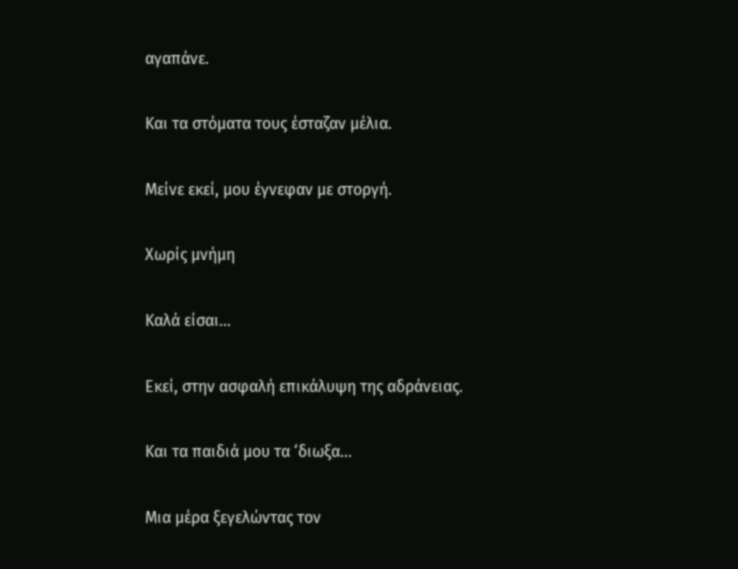αγαπάνε.

Και τα στόματα τους έσταζαν μέλια.

Μείνε εκεί, μου έγνεφαν με στοργή.

Χωρίς μνήμη

Καλά είσαι…

Εκεί, στην ασφαλή επικάλυψη της αδράνειας.

Και τα παιδιά μου τα ‘διωξα…

Μια μέρα ξεγελώντας τον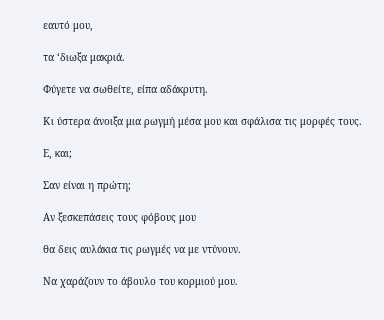εαυτό μου,

τα ‘διωξα μακριά.

Φύγετε να σωθείτε, είπα αδάκρυτη.

Κι ύστερα άνοιξα μια ρωγμή μέσα μου και σφάλισα τις μορφές τους.

Ε, και;

Σαν είναι η πρώτη;

Αν ξεσκεπάσεις τους φόβους μου

θα δεις αυλάκια τις ρωγμές να με ντύνουν.

Να χαράζουν το άβουλο του κορμιού μου.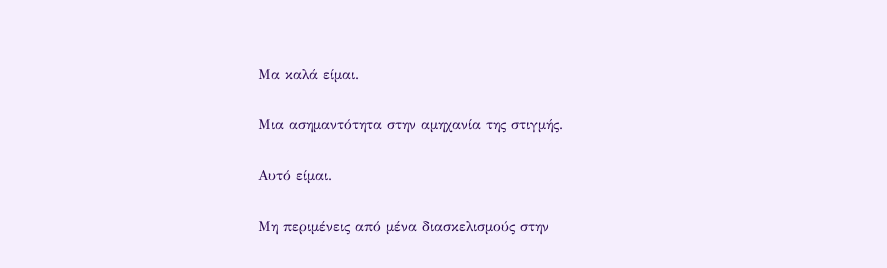Μα καλά είμαι.

Μια ασημαντότητα στην αμηχανία της στιγμής.

Αυτό είμαι.

Μη περιμένεις από μένα διασκελισμούς στην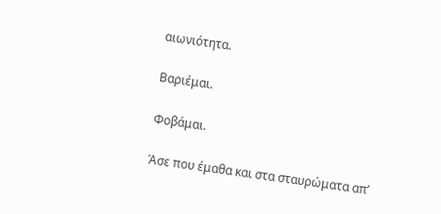αιωνιότητα.

Βαριέμαι.

Φοβάμαι.

Άσε που έμαθα και στα σταυρώματα απ’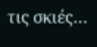τις σκιές…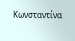Κωνσταντίνα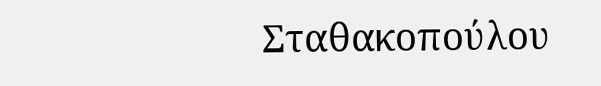Σταθακοπούλου